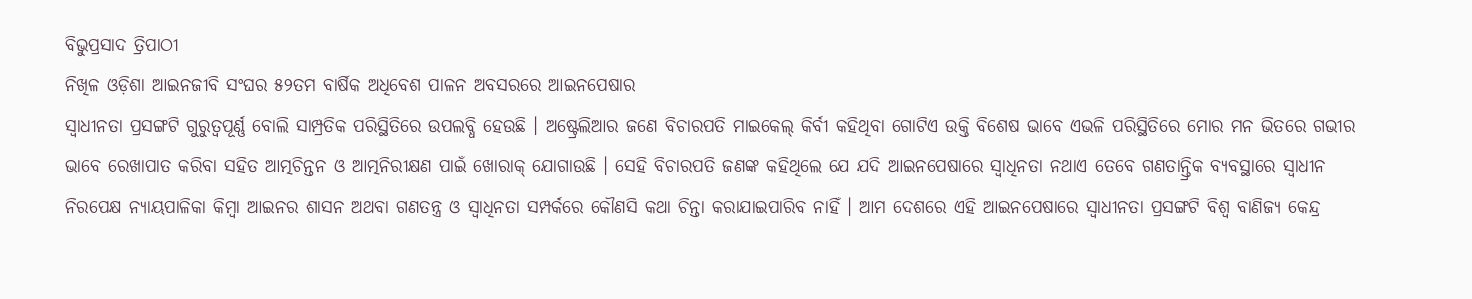ବିଭୁପ୍ରସାଦ ତ୍ରିପାଠୀ
ନିଖିଳ ଓଡ଼ିଶା ଆଇନଜୀବି ସଂଘର ୫୨ତମ ବାର୍ଷିକ ଅଧିବେଶ ପାଳନ ଅବସରରେ ଆଇନପେଷାର
ସ୍ୱାଧୀନତା ପ୍ରସଙ୍ଗଟି ଗୁରୁତ୍ୱପୂର୍ଣ୍ଣ ବୋଲି ସାମ୍ପ୍ରତିକ ପରିସ୍ଥିତିରେ ଉପଲବ୍ଧି ହେଉଛି । ଅଷ୍ଟ୍ରେଲିଆର ଜଣେ ବିଚାରପତି ମାଇକେଲ୍ କିର୍ବୀ କହିଥିବା ଗୋଟିଏ ଉକ୍ତି ବିଶେଷ ଭାବେ ଏଭଳି ପରିସ୍ଥିତିରେ ମୋର ମନ ଭିତରେ ଗଭୀର ଭାବେ ରେଖାପାତ କରିବା ସହିତ ଆତ୍ମଚିନ୍ତନ ଓ ଆତ୍ମନିରୀକ୍ଷଣ ପାଇଁ ଖୋରାକ୍ ଯୋଗାଉଛି । ସେହି ବିଚାରପତି ଜଣଙ୍କ କହିଥିଲେ ଯେ ଯଦି ଆଇନପେଷାରେ ସ୍ୱାଧିନତା ନଥାଏ ତେବେ ଗଣତାନ୍ତ୍ରିକ ବ୍ୟବସ୍ଥାରେ ସ୍ୱାଧୀନ ନିରପେକ୍ଷ ନ୍ୟାୟପାଳିକା କିମ୍ବା ଆଇନର ଶାସନ ଅଥବା ଗଣତନ୍ତ୍ର ଓ ସ୍ୱାଧିନତା ସମ୍ପର୍କରେ କୌଣସି କଥା ଚିନ୍ତା କରାଯାଇପାରିବ ନାହିଁ । ଆମ ଦେଶରେ ଏହି ଆଇନପେଷାରେ ସ୍ୱାଧୀନତା ପ୍ରସଙ୍ଗଟି ବିଶ୍ୱ ବାଣିଜ୍ୟ କେନ୍ଦ୍ର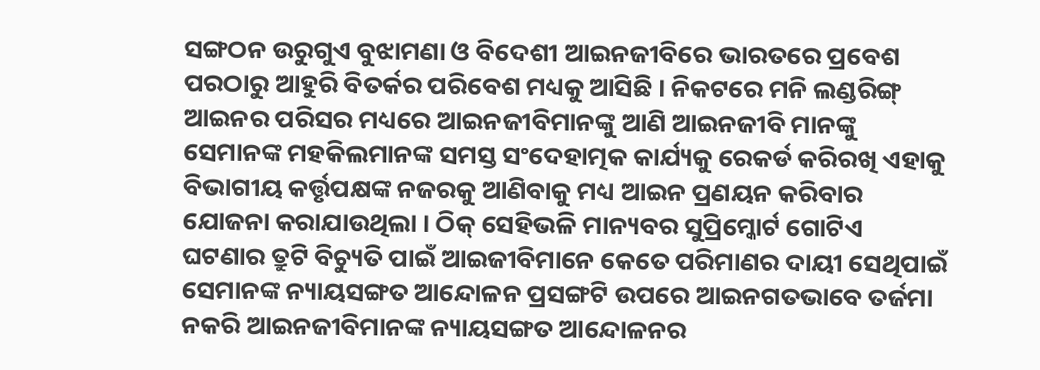ସଙ୍ଗଠନ ଉରୁଗୁଏ ବୁଝାମଣା ଓ ବିଦେଶୀ ଆଇନଜୀବିରେ ଭାରତରେ ପ୍ରବେଶ ପରଠାରୁ ଆହୁରି ବିତର୍କର ପରିବେଶ ମଧ୍ୟକୁ ଆସିଛି । ନିକଟରେ ମନି ଲଣ୍ଡରିଙ୍ଗ୍ ଆଇନର ପରିସର ମଧ୍ୟରେ ଆଇନଜୀବିମାନଙ୍କୁ ଆଣି ଆଇନଜୀବି ମାନଙ୍କୁ ସେମାନଙ୍କ ମହକିଲମାନଙ୍କ ସମସ୍ତ ସଂଦେହାତ୍ମକ କାର୍ଯ୍ୟକୁ ରେକର୍ଡ କରିରଖି ଏହାକୁ ବିଭାଗୀୟ କର୍ତ୍ତୃପକ୍ଷଙ୍କ ନଜରକୁ ଆଣିବାକୁ ମଧ୍ୟ ଆଇନ ପ୍ରଣୟନ କରିବାର ଯୋଜନା କରାଯାଉଥିଲା । ଠିକ୍ ସେହିଭଳି ମାନ୍ୟବର ସୁପ୍ରିମ୍କୋର୍ଟ ଗୋଟିଏ ଘଟଣାର ତ୍ରୁଟି ବିଚ୍ୟୁତି ପାଇଁ ଆଇଜୀବିମାନେ କେତେ ପରିମାଣର ଦାୟୀ ସେଥିପାଇଁ ସେମାନଙ୍କ ନ୍ୟାୟସଙ୍ଗତ ଆନ୍ଦୋଳନ ପ୍ରସଙ୍ଗଟି ଉପରେ ଆଇନଗତଭାବେ ତର୍ଜମା ନକରି ଆଇନଜୀବିମାନଙ୍କ ନ୍ୟାୟସଙ୍ଗତ ଆନ୍ଦୋଳନର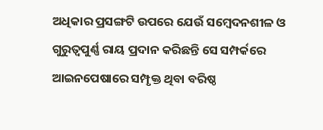ଅଧିକାର ପ୍ରସଙ୍ଗଟି ଉପରେ ଯେଉଁ ସମ୍ବେଦନଶୀଳ ଓ ଗୁରୁତ୍ୱପୁର୍ଣ୍ଣ ରାୟ ପ୍ରଦାନ କରିଛନ୍ତି ସେ ସମ୍ପର୍କରେ ଆଇନପେଷାରେ ସମ୍ପୃକ୍ତ ଥିବା ବରିଷ୍ଠ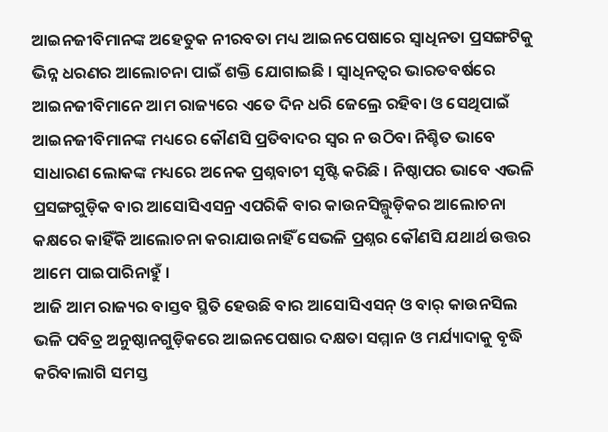ଆଇନଜୀବିମାନଙ୍କ ଅହେତୁକ ନୀରବତା ମଧ୍ୟ ଆଇନପେଷାରେ ସ୍ୱାଧିନତା ପ୍ରସଙ୍ଗଟିକୁ ଭିନ୍ନ ଧରଣର ଆଲୋଚନା ପାଇଁ ଶକ୍ତି ଯୋଗାଇଛି । ସ୍ୱାଧିନତ୍ୱର ଭାରତବର୍ଷରେ ଆଇନଜୀବିମାନେ ଆମ ରାଜ୍ୟରେ ଏତେ ଦିନ ଧରି ଜେଲ୍ରେ ରହିବା ଓ ସେଥିପାଇଁ ଆଇନଜୀବିମାନଙ୍କ ମଧ୍ୟରେ କୌଣସି ପ୍ରତିବାଦର ସ୍ୱର ନ ଉଠିବା ନିଶ୍ଚିତ ଭାବେ ସାଧାରଣ ଲୋକଙ୍କ ମଧ୍ୟରେ ଅନେକ ପ୍ରଶ୍ନବାଚୀ ସୃଷ୍ଟି କରିଛି । ନିଷ୍ଠାପର ଭାବେ ଏଭଳି ପ୍ରସଙ୍ଗଗୁଡ଼ିକ ବାର ଆସୋସିଏସନ୍ର ଏପରିକି ବାର କାଉନସିଲ୍ଗୁଡ଼ିକର ଆଲୋଚନା କକ୍ଷରେ କାହିଁକି ଆଲୋଚନା କରାଯାଉନାହିଁ ସେଭଳି ପ୍ରଶ୍ନର କୌଣସି ଯଥାର୍ଥ ଉତ୍ତର ଆମେ ପାଇପାରିନାହୁଁ ।
ଆଜି ଆମ ରାଜ୍ୟର ବାସ୍ତବ ସ୍ଥିତି ହେଉଛି ବାର ଆସୋସିଏସନ୍ ଓ ବାର୍ କାଉନସିଲ ଭଳି ପବିତ୍ର ଅନୁଷ୍ଠାନଗୁଡ଼ିକରେ ଆଇନପେଷାର ଦକ୍ଷତା ସମ୍ମାନ ଓ ମର୍ଯ୍ୟାଦାକୁ ବୃଦ୍ଧି କରିବାଲାଗି ସମସ୍ତ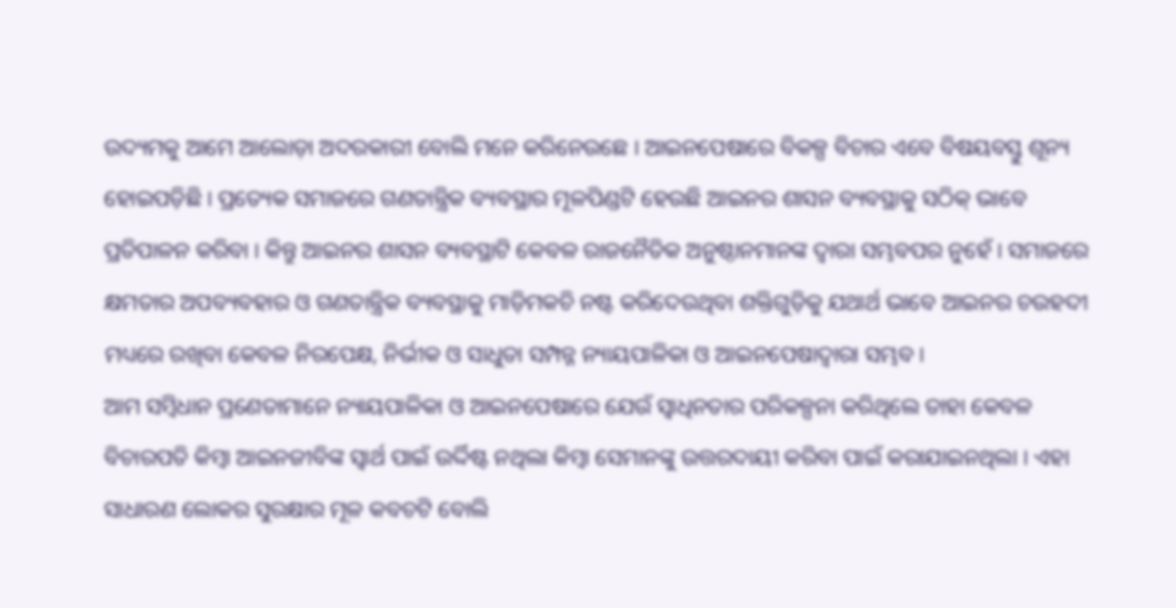ଉଦ୍ୟମକୁ ଆମେ ଆଲୋଡ଼ା ଅଦରକାରୀ ବୋଲି ମନେ କରିନେଉଛେ । ଆଇନପେଷାରେ ବିକଳ୍ପ ବିଚାର ଏବେ ବିଷୟବସ୍ତୁ ଶୂନ୍ୟ ହୋଇପଡ଼ିଛି । ପ୍ରତ୍ୟେକ ସମାଜରେ ଗଣତାନ୍ତ୍ରିକ ବ୍ୟବସ୍ଥାର ମୂଳପିଣ୍ଡଟି ହେଉଛି ଆଇନର ଶାସନ ବ୍ୟବସ୍ଥାକୁ ସଠିକ୍ ଭାବେ ପ୍ରତିପାଳନ କରିବା । କିନ୍ତୁ ଆଇନର ଶାସନ ବ୍ୟବସ୍ଥାଟି କେବଳ ରାଜନୈତିକ ଅନୁଷ୍ଠାନମାନଙ୍କ ଦ୍ୱାରା ସମ୍ଭବପର ନୁହେଁ । ସମାଜରେ କ୍ଷମତାର ଅପବ୍ୟବହାର ଓ ଗଣତାନ୍ତ୍ରିକ ବ୍ୟବସ୍ଥାକୁ ମାଡ଼ିମକଚି ନଷ୍ଟ କରିଦେଉଥିବା ଶକ୍ତିଗୁଡ଼ିକୁ ଯଥାର୍ଥ ଭାବେ ଆଇନର ଚଉହଦୀ ମଧ୍ୟରେ ରଖିବା କେବଳ ନିରପେକ୍ଷ, ନିର୍ଭୀକ ଓ ସାଧୁତା ସମ୍ପନ୍ନ ନ୍ୟାୟପାଳିକା ଓ ଆଇନପେଷାଦ୍ୱାରା ସମ୍ଭବ ।
ଆମ ସମ୍ବିଧାନ ପ୍ରଣେତାମାନେ ନ୍ୟାୟପାଳିକା ଓ ଆଇନପେଷାରେ ଯେଉଁ ସ୍ୱାଧିନତାର ପରିକଳ୍ପନା କରିଥିଲେ ତାହା କେବଳ ବିଚାରପତି କିମ୍ବା ଆଇନଜୀବିଙ୍କ ସ୍ୱାର୍ଥ ପାଇଁ ଉର୍ଦ୍ଦିଷ୍ଟ ନଥିଲା କିମ୍ବା ସେମାନଙ୍କୁ ଉତ୍ତରଦାୟୀ କରିବା ପାଇଁ କରାଯାଇନଥିଲା । ଏହା ସାଧାରଣ ଲୋକର ସୁରକ୍ଷାର ମୂଳ କବଚଟି ବୋଲି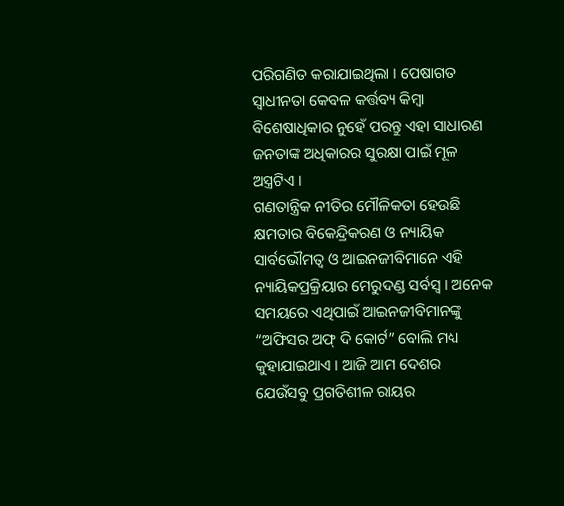ପରିଗଣିତ କରାଯାଇଥିଲା । ପେଷାଗତ ସ୍ୱାଧୀନତା କେବଳ କର୍ତ୍ତବ୍ୟ କିମ୍ବା ବିଶେଷାଧିକାର ନୁହେଁ ପରନ୍ତୁ ଏହା ସାଧାରଣ ଜନତାଙ୍କ ଅଧିକାରର ସୁରକ୍ଷା ପାଇଁ ମୂଳ ଅସ୍ତ୍ରଟିଏ ।
ଗଣତାନ୍ତ୍ରିକ ନୀତିର ମୌଳିକତା ହେଉଛି କ୍ଷମତାର ବିକେନ୍ଦ୍ରିକରଣ ଓ ନ୍ୟାୟିକ ସାର୍ବଭୌମତ୍ୱ ଓ ଆଇନଜୀବିମାନେ ଏହି ନ୍ୟାୟିକପ୍ରକ୍ରିୟାର ମେରୁଦଣ୍ଡ ସର୍ବସ୍ୱ । ଅନେକ ସମୟରେ ଏଥିପାଇଁ ଆଇନଜୀବିମାନଙ୍କୁ “ଅଫିସର ଅଫ୍ ଦି କୋର୍ଟ” ବୋଲି ମଧ୍ୟ କୁହାଯାଇଥାଏ । ଆଜି ଆମ ଦେଶର ଯେଉଁସବୁ ପ୍ରଗତିଶୀଳ ରାୟର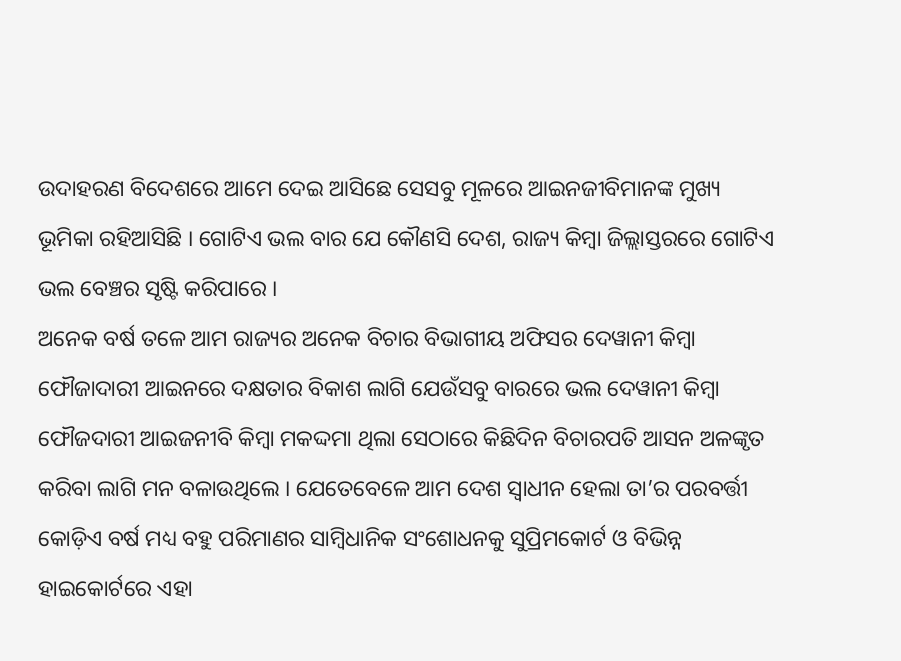ଉଦାହରଣ ବିଦେଶରେ ଆମେ ଦେଇ ଆସିଛେ ସେସବୁ ମୂଳରେ ଆଇନଜୀବିମାନଙ୍କ ମୁଖ୍ୟ ଭୂମିକା ରହିଆସିଛି । ଗୋଟିଏ ଭଲ ବାର ଯେ କୌଣସି ଦେଶ, ରାଜ୍ୟ କିମ୍ବା ଜିଲ୍ଲାସ୍ତରରେ ଗୋଟିଏ ଭଲ ବେଞ୍ଚର ସୃଷ୍ଟି କରିପାରେ ।
ଅନେକ ବର୍ଷ ତଳେ ଆମ ରାଜ୍ୟର ଅନେକ ବିଚାର ବିଭାଗୀୟ ଅଫିସର ଦେୱାନୀ କିମ୍ବା ଫୌଜାଦାରୀ ଆଇନରେ ଦକ୍ଷତାର ବିକାଶ ଲାଗି ଯେଉଁସବୁ ବାରରେ ଭଲ ଦେୱାନୀ କିମ୍ବା ଫୌଜଦାରୀ ଆଇଜନୀବି କିମ୍ବା ମକଦ୍ଦମା ଥିଲା ସେଠାରେ କିଛିଦିନ ବିଚାରପତି ଆସନ ଅଳଙ୍କୃତ କରିବା ଲାଗି ମନ ବଳାଉଥିଲେ । ଯେତେବେଳେ ଆମ ଦେଶ ସ୍ୱାଧୀନ ହେଲା ତା’ର ପରବର୍ତ୍ତୀ କୋଡ଼ିଏ ବର୍ଷ ମଧ୍ୟ ବହୁ ପରିମାଣର ସାମ୍ବିଧାନିକ ସଂଶୋଧନକୁ ସୁପ୍ରିମକୋର୍ଟ ଓ ବିଭିନ୍ନ ହାଇକୋର୍ଟରେ ଏହା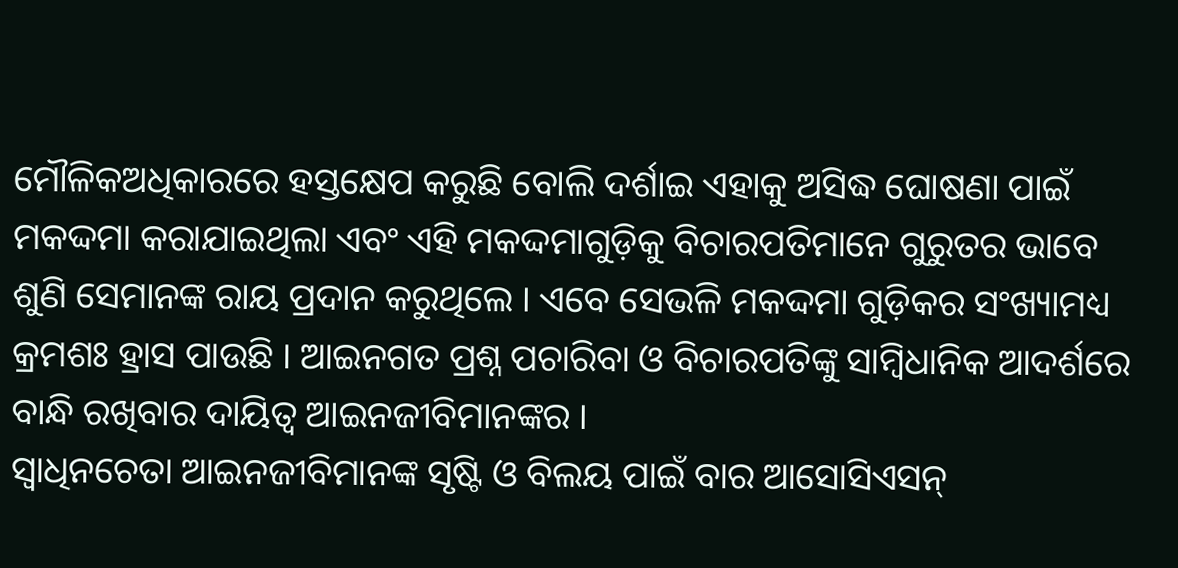ମୌଳିକଅଧିକାରରେ ହସ୍ତକ୍ଷେପ କରୁଛି ବୋଲି ଦର୍ଶାଇ ଏହାକୁ ଅସିଦ୍ଧ ଘୋଷଣା ପାଇଁ ମକଦ୍ଦମା କରାଯାଇଥିଲା ଏବଂ ଏହି ମକଦ୍ଦମାଗୁଡ଼ିକୁ ବିଚାରପତିମାନେ ଗୁରୁତର ଭାବେ ଶୁଣି ସେମାନଙ୍କ ରାୟ ପ୍ରଦାନ କରୁଥିଲେ । ଏବେ ସେଭଳି ମକଦ୍ଦମା ଗୁଡ଼ିକର ସଂଖ୍ୟାମଧ୍ୟ କ୍ରମଶଃ ହ୍ରାସ ପାଉଛି । ଆଇନଗତ ପ୍ରଶ୍ନ ପଚାରିବା ଓ ବିଚାରପତିଙ୍କୁ ସାମ୍ବିଧାନିକ ଆଦର୍ଶରେ ବାନ୍ଧି ରଖିବାର ଦାୟିତ୍ୱ ଆଇନଜୀବିମାନଙ୍କର ।
ସ୍ୱାଧିନଚେତା ଆଇନଜୀବିମାନଙ୍କ ସୃଷ୍ଟି ଓ ବିଲୟ ପାଇଁ ବାର ଆସୋସିଏସନ୍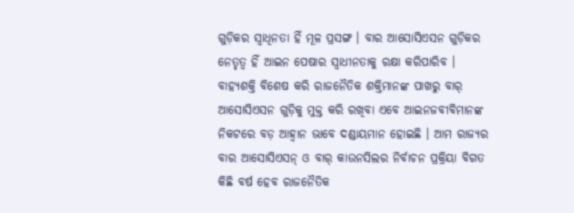ଗୁଡ଼ିକର ସ୍ୱାଧିନତା ହିଁ ମୂଳ ପ୍ରସଙ୍ଗ । ବାର ଆସୋସିଏସନ ଗୁଡ଼ିକର ନେତୃତ୍ୱ ହିଁ ଆଇନ ପେଷାର ସ୍ୱାଧୀନତାକୁ ରକ୍ଷା କରିପାରିବ । ବାହ୍ୟଶକ୍ତି ବିଶେଷ କରି ରାଜନୈତିକ ଶକ୍ତିମାନଙ୍କ ପାଖରୁ ବାର୍ ଆସୋସିଏସନ ଗୁଡ଼ିକୁ ମୁକ୍ତ କରି ରଖିବା ଏବେ ଆଇନଜବୀବିମାନଙ୍କ ନିକଟରେ ବଡ଼ ଆହ୍ୱାନ ଭାବେ ଦଣ୍ଡାୟମାନ ହୋଇଛି । ଆମ ରାଜ୍ୟର ବାର ଆସୋସିଏସନ୍ ଓ ବାର୍ କାଉନସିଲର ନିର୍ବାଚନ ପ୍ରକ୍ରିୟା ବିଗତ କିଛି ବର୍ଷ ହେବ ରାଜନୈତିକ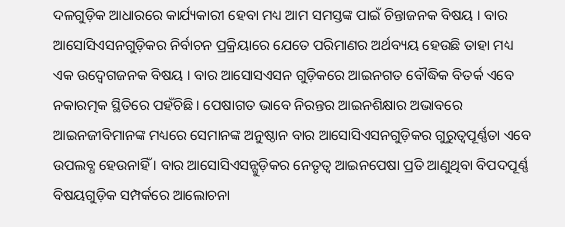ଦଳଗୁଡ଼ିକ ଆଧାରରେ କାର୍ଯ୍ୟକାରୀ ହେବା ମଧ୍ୟ ଆମ ସମସ୍ତଙ୍କ ପାଇଁ ଚିନ୍ତାଜନକ ବିଷୟ । ବାର ଆସୋସିଏସନଗୁଡ଼ିକର ନିର୍ବାଚନ ପ୍ରକ୍ରିୟାରେ ଯେତେ ପରିମାଣର ଅର୍ଥବ୍ୟୟ ହେଉଛି ତାହା ମଧ୍ୟ ଏକ ଉଦ୍ବେଗଜନକ ବିଷୟ । ବାର ଆସୋସଏସନ ଗୁଡ଼ିକରେ ଆଇନଗତ ବୌଦ୍ଧିକ ବିତର୍କ ଏବେ ନକାରତ୍ମକ ସ୍ଥିତିରେ ପହଁଚିଛି । ପେଷାଗତ ଭାବେ ନିରନ୍ତର ଆଇନଶିକ୍ଷାର ଅଭାବରେ ଆଇନଜୀବିମାନଙ୍କ ମଧ୍ୟରେ ସେମାନଙ୍କ ଅନୁଷ୍ଠାନ ବାର ଆସୋସିଏସନଗୁଡ଼ିକର ଗୁରୁତ୍ୱପୂର୍ଣ୍ଣତା ଏବେ ଉପଲବ୍ଧ ହେଉନାହିଁ । ବାର ଆସୋସିଏସନ୍ଗୁଡ଼ିକର ନେତୃତ୍ୱ ଆଇନପେଷା ପ୍ରତି ଆଣୁଥିବା ବିପଦପୂର୍ଣ୍ଣ ବିଷୟଗୁଡ଼ିକ ସମ୍ପର୍କରେ ଆଲୋଚନା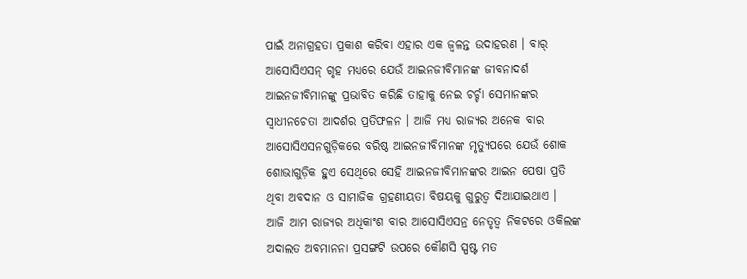ପାଇଁ ଅନାଗ୍ରହତା ପ୍ରକାଶ କରିବା ଏହାର ଏକ ଜ୍ୱଳନ୍ତ ଉଦାହରଣ । ବାର୍ ଆସୋସିଏସନ୍ ଗୃହ ମଧ୍ୟରେ ଯେଉଁ ଆଇନଜୀବିମାନଙ୍କ ଜୀବନାଦର୍ଶ ଆଇନଜୀବିମାନଙ୍କୁ ପ୍ରଭାବିତ କରିଛି ତାହାକୁ ନେଇ ଚର୍ଚ୍ଚା ସେମାନଙ୍କର ସ୍ୱାଧୀନଚେତା ଆଦର୍ଶର ପ୍ରତିଫଳନ । ଆଜି ମଧ୍ୟ ରାଜ୍ୟର ଅନେକ ବାର ଆସୋସିଏସନଗୁଡ଼ିକରେ ବରିଷ୍ଠ ଆଇନଜୀବିମାନଙ୍କ ମୃତ୍ୟୁପରେ ଯେଉଁ ଶୋକ ଶୋଭାଗୁଡ଼ିକ ହୁଏ ସେଥିରେ ସେହି ଆଇନଜୀବିମାନଙ୍କର ଆଇନ ପେଷା ପ୍ରତି ଥିବା ଅବଦାନ ଓ ସାମାଜିକ ଗ୍ରହଣୀୟତା ବିଷୟକୁ ଗୁରୁତ୍ୱ ଦିଆଯାଇଥାଏ ।
ଆଜି ଆମ ରାଜ୍ୟର ଅଧିକାଂଶ ବାର ଆସୋସିଏସନ୍ର ନେତୃତ୍ୱ ନିକଟରେ ଓକିଲଙ୍କ ଅଦାଲତ ଅବମାନନା ପ୍ରସଙ୍ଗଟି ଉପରେ କୌଣସି ସ୍ପଷ୍ଟ ମତ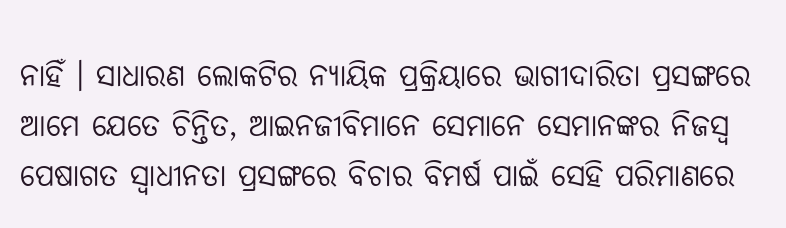ନାହିଁ । ସାଧାରଣ ଲୋକଟିର ନ୍ୟାୟିକ ପ୍ରକ୍ରିୟାରେ ଭାଗୀଦାରିତା ପ୍ରସଙ୍ଗରେ ଆମେ ଯେତେ ଚିନ୍ତିତ, ଆଇନଜୀବିମାନେ ସେମାନେ ସେମାନଙ୍କର ନିଜସ୍ୱ ପେଷାଗତ ସ୍ୱାଧୀନତା ପ୍ରସଙ୍ଗରେ ବିଚାର ବିମର୍ଷ ପାଇଁ ସେହି ପରିମାଣରେ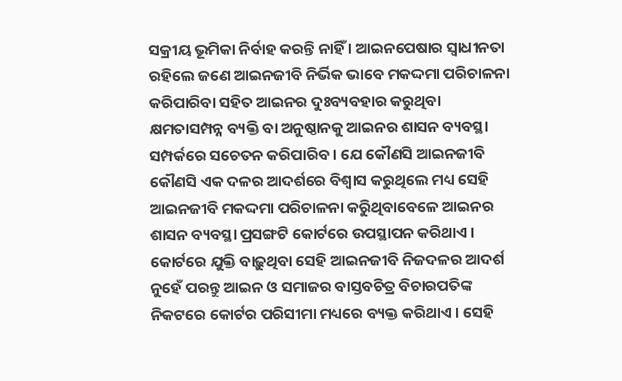ସକ୍ରୀୟ ଭୂମିକା ନିର୍ବାହ କରନ୍ତି ନାହିଁ । ଆଇନପେଷାର ସ୍ୱାଧୀନତା ରହିଲେ ଜଣେ ଆଇନଜୀବି ନିର୍ଭିକ ଭାବେ ମକଦ୍ଦମା ପରିଚାଳନା କରିପାରିବା ସହିତ ଆଇନର ଦୁଃବ୍ୟବହାର କରୁଥିବା କ୍ଷମତାସମ୍ପନ୍ନ ବ୍ୟକ୍ତି ବା ଅନୁଷ୍ଠାନକୁ ଆଇନର ଶାସନ ବ୍ୟବସ୍ଥା ସମ୍ପର୍କରେ ସଚେତନ କରିପାରିବ । ଯେ କୌଣସି ଆଇନଜୀବି କୌଣସି ଏକ ଦଳର ଆଦର୍ଶରେ ବିଶ୍ୱାସ କରୁଥିଲେ ମଧ୍ୟ ସେହି ଆଇନଜୀବି ମକଦ୍ଦମା ପରିଚାଳନା କରିୁଥିବାବେଳେ ଆଇନର ଶାସନ ବ୍ୟବସ୍ଥା ପ୍ରସଙ୍ଗଟି କୋର୍ଟରେ ଉପସ୍ଥାପନ କରିଥାଏ । କୋର୍ଟରେ ଯୁକ୍ତି ବାଢ଼ୁଥିବା ସେହି ଆଇନଜୀବି ନିଜଦଳର ଆଦର୍ଶ ନୁହେଁ ପରନ୍ତୁ ଆଇନ ଓ ସମାଜର ବାସ୍ତବଚିତ୍ର ବିଚାରପତିଙ୍କ ନିକଟରେ କୋର୍ଟର ପରିସୀମା ମଧ୍ୟରେ ବ୍ୟକ୍ତ କରିଥାଏ । ସେହି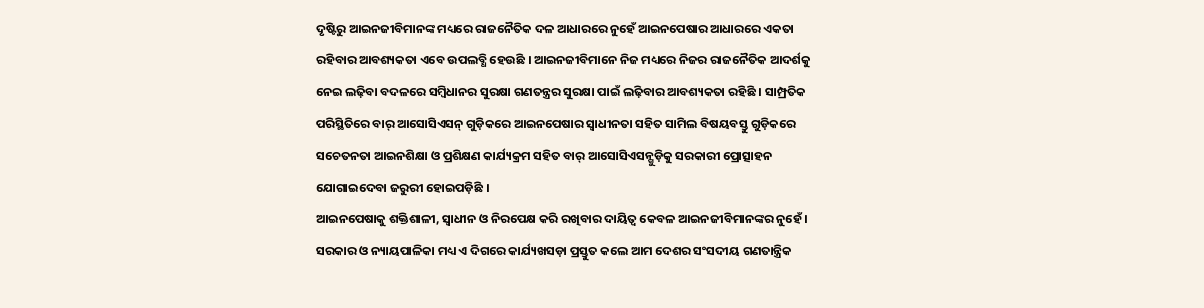ଦୃଷ୍ଟିରୁ ଆଇନଜୀବିମାନଙ୍କ ମଧ୍ୟରେ ରାଜନୈତିକ ଦଳ ଆଧାରରେ ନୁହେଁ ଆଇନପେଷାର ଆଧାରରେ ଏକତା ରହିବାର ଆବଶ୍ୟକତା ଏବେ ଉପଲବ୍ଧି ହେଉଛି । ଆଇନଜୀବିମାନେ ନିଜ ମଧ୍ୟରେ ନିଜର ରାଜନୈତିକ ଆଦର୍ଶକୁ ନେଇ ଲଢ଼ିବା ବଦଳରେ ସମ୍ବିଧାନର ସୁରକ୍ଷା ଗଣତନ୍ତ୍ରର ସୁରକ୍ଷା ପାଇଁ ଲଢ଼ିବାର ଆବଶ୍ୟକତା ରହିଛି । ସାମ୍ପ୍ରତିକ ପରିସ୍ଥିତିରେ ବାର୍ ଆସୋସିଏସନ୍ ଗୁଡ଼ିକରେ ଆଇନପେଷାର ସ୍ୱାଧୀନତା ସହିତ ସାମିଲ ବିଷୟବସ୍ତୁ ଗୁଡ଼ିକରେ ସଚେତନତା ଆଇନଶିକ୍ଷା ଓ ପ୍ରଶିକ୍ଷଣ କାର୍ଯ୍ୟକ୍ରମ ସହିତ ବାର୍ ଆସୋସିଏସନ୍ଗୁଡ଼ିକୁ ସରକାରୀ ପ୍ରୋତ୍ସାହନ ଯୋଗାଇଦେବା ଜରୁରୀ ହୋଇପଡ଼ିଛି ।
ଆଇନପେଷାକୁ ଶକ୍ତିଶାଳୀ, ସ୍ୱାଧୀନ ଓ ନିରପେକ୍ଷ କରି ରଖିବାର ଦାୟିତ୍ୱ କେବଳ ଆଇନଜୀବିମାନଙ୍କର ନୁହେଁ । ସରକାର ଓ ନ୍ୟାୟପାଳିକା ମଧ୍ୟ ଏ ଦିଗରେ କାର୍ଯ୍ୟଖସଡ଼ା ପ୍ରସ୍ତୁତ କଲେ ଆମ ଦେଶର ସଂସଦୀୟ ଗଣତାନ୍ତ୍ରିକ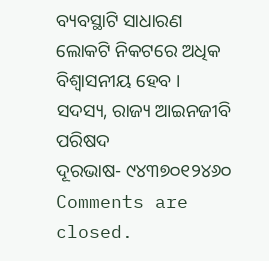ବ୍ୟବସ୍ଥାଟି ସାଧାରଣ ଲୋକଟି ନିକଟରେ ଅଧିକ ବିଶ୍ୱାସନୀୟ ହେବ ।
ସଦସ୍ୟ, ରାଜ୍ୟ ଆଇନଜୀବି ପରିଷଦ
ଦୂରଭାଷ- ୯୪୩୭୦୧୨୪୬୦
Comments are closed.